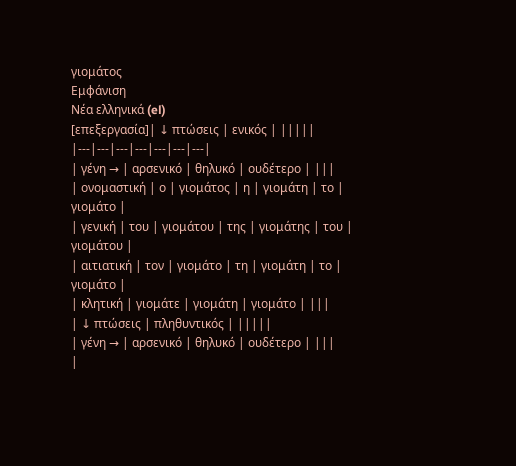γιομάτος
Εμφάνιση
Νέα ελληνικά (el)
[επεξεργασία]| ↓ πτώσεις | ενικός | |||||
|---|---|---|---|---|---|---|
| γένη → | αρσενικό | θηλυκό | ουδέτερο | |||
| ονομαστική | ο | γιομάτος | η | γιομάτη | το | γιομάτο |
| γενική | του | γιομάτου | της | γιομάτης | του | γιομάτου |
| αιτιατική | τον | γιομάτο | τη | γιομάτη | το | γιομάτο |
| κλητική | γιομάτε | γιομάτη | γιομάτο | |||
| ↓ πτώσεις | πληθυντικός | |||||
| γένη → | αρσενικό | θηλυκό | ουδέτερο | |||
|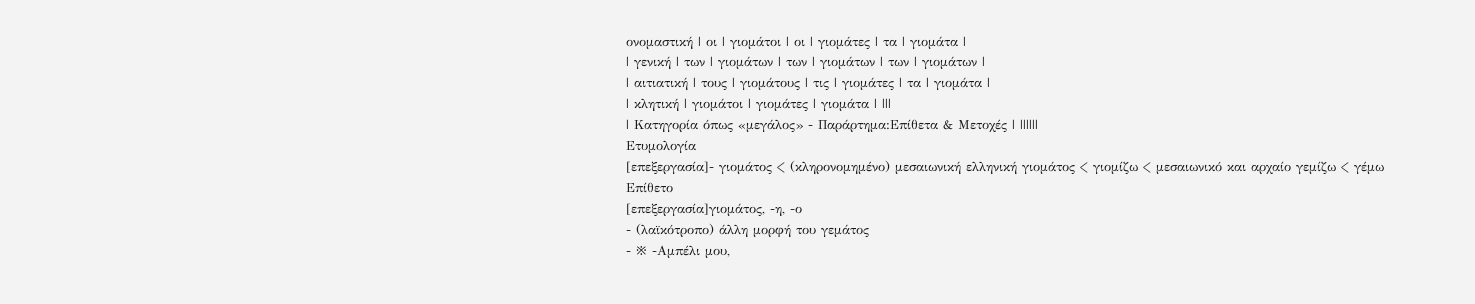ονομαστική | οι | γιομάτοι | οι | γιομάτες | τα | γιομάτα |
| γενική | των | γιομάτων | των | γιομάτων | των | γιομάτων |
| αιτιατική | τους | γιομάτους | τις | γιομάτες | τα | γιομάτα |
| κλητική | γιομάτοι | γιομάτες | γιομάτα | |||
| Κατηγορία όπως «μεγάλος» - Παράρτημα:Επίθετα & Μετοχές | ||||||
Ετυμολογία
[επεξεργασία]- γιομάτος < (κληρονομημένο) μεσαιωνική ελληνική γιομάτος < γιομίζω < μεσαιωνικό και αρχαίο γεμίζω < γέμω
Επίθετο
[επεξεργασία]γιομάτος, -η, -ο
- (λαϊκότροπο) άλλη μορφή του γεμάτος
- ※ -Αμπέλι μου,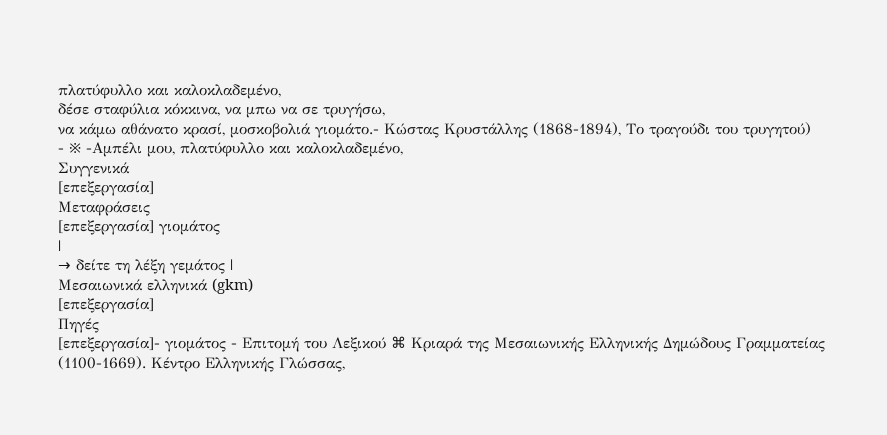πλατύφυλλο και καλοκλαδεμένο,
δέσε σταφύλια κόκκινα, να μπω να σε τρυγήσω,
να κάμω αθάνατο κρασί, μοσκοβολιά γιομάτο.- Κώστας Κρυστάλλης (1868-1894), Το τραγούδι του τρυγητού)
- ※ -Αμπέλι μου, πλατύφυλλο και καλοκλαδεμένο,
Συγγενικά
[επεξεργασία]
Μεταφράσεις
[επεξεργασία] γιομάτος
|
→ δείτε τη λέξη γεμάτος |
Μεσαιωνικά ελληνικά (gkm)
[επεξεργασία]
Πηγές
[επεξεργασία]- γιομάτος - Επιτομή του Λεξικού ⌘ Κριαρά της Μεσαιωνικής Ελληνικής Δημώδους Γραμματείας (1100-1669). Κέντρο Ελληνικής Γλώσσας,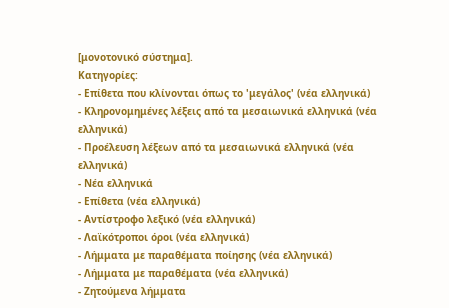[μονοτονικό σύστημα].
Κατηγορίες:
- Επίθετα που κλίνονται όπως το 'μεγάλος' (νέα ελληνικά)
- Κληρονομημένες λέξεις από τα μεσαιωνικά ελληνικά (νέα ελληνικά)
- Προέλευση λέξεων από τα μεσαιωνικά ελληνικά (νέα ελληνικά)
- Νέα ελληνικά
- Επίθετα (νέα ελληνικά)
- Αντίστροφο λεξικό (νέα ελληνικά)
- Λαϊκότροποι όροι (νέα ελληνικά)
- Λήμματα με παραθέματα ποίησης (νέα ελληνικά)
- Λήμματα με παραθέματα (νέα ελληνικά)
- Ζητούμενα λήμματα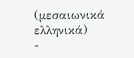(μεσαιωνικά ελληνικά)
-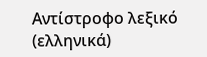Αντίστροφο λεξικό (ελληνικά)